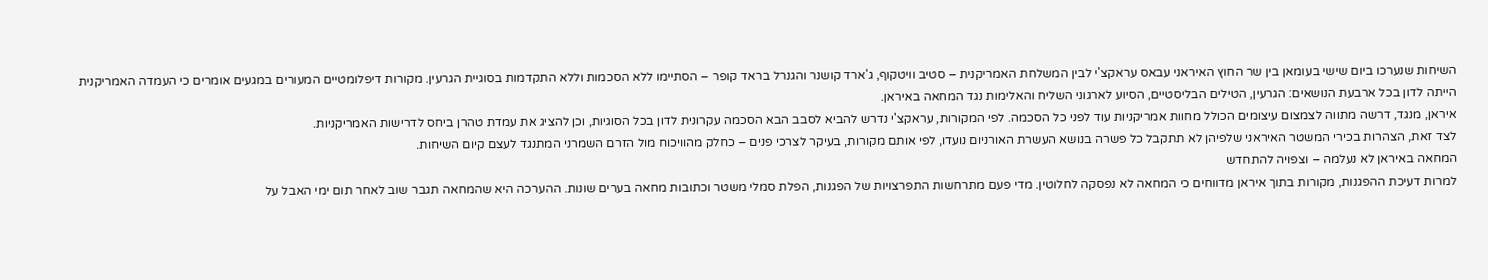השיחות שנערכו ביום שישי בעומאן בין שר החוץ האיראני עבאס עראקצ'י לבין המשלחת האמריקנית – סטיב וויטקוף, ג'ארד קושנר והגנרל בראד קופר – הסתיימו ללא הסכמות וללא התקדמות בסוגיית הגרעין. מקורות דיפלומטיים המעורים במגעים אומרים כי העמדה האמריקנית הייתה לדון בכל ארבעת הנושאים: הגרעין, הטילים הבליסטיים, הסיוע לארגוני השליח והאלימות נגד המחאה באיראן.
איראן, מנגד, דרשה מתווה לצמצום עיצומים הכולל מחוות אמריקניות עוד לפני כל הסכמה. לפי המקורות, עראקצ'י נדרש להביא לסבב הבא הסכמה עקרונית לדון בכל הסוגיות, וכן להציג את עמדת טהרן ביחס לדרישות האמריקניות.
לצד זאת, הצהרות בכירי המשטר האיראני שלפיהן לא תתקבל כל פשרה בנושא העשרת האורניום נועדו, לפי אותם מקורות, בעיקר לצרכי פנים – כחלק מהוויכוח מול הזרם השמרני המתנגד לעצם קיום השיחות.
המחאה באיראן לא נעלמה – וצפויה להתחדש
למרות דעיכת ההפגנות, מקורות בתוך איראן מדווחים כי המחאה לא נפסקה לחלוטין. מדי פעם מתרחשות התפרצויות של הפגנות, הפלת סמלי משטר וכתובות מחאה בערים שונות. ההערכה היא שהמחאה תגבר שוב לאחר תום ימי האבל על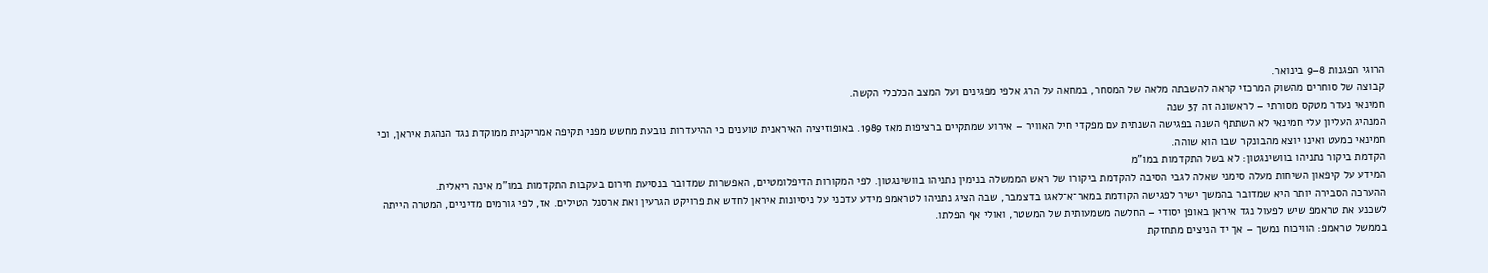הרוגי הפגנות 8–9 בינואר.
קבוצה של סוחרים מהשוק המרכזי קראה להשבתה מלאה של המסחר, במחאה על הרג אלפי מפגינים ועל המצב הכלכלי הקשה.
חמינאי נעדר מטקס מסורתי – לראשונה זה 37 שנה
המנהיג העליון עלי חמינאי לא השתתף השנה בפגישה השנתית עם מפקדי חיל האוויר – אירוע שמתקיים ברציפות מאז 1989. באופוזיציה האיראנית טוענים כי ההיעדרות נובעת מחשש מפני תקיפה אמריקנית ממוקדת נגד הנהגת איראן, וכי חמינאי כמעט ואינו יוצא מהבונקר שבו הוא שוהה.
הקדמת ביקור נתניהו בוושינגטון: לא בשל התקדמות במו"מ
המידע על קיפאון השיחות מעלה סימני שאלה לגבי הסיבה להקדמת ביקורו של ראש הממשלה בנימין נתניהו בוושינגטון. לפי המקורות הדיפלומטיים, האפשרות שמדובר בנסיעת חירום בעקבות התקדמות במו"מ אינה ריאלית.
ההערכה הסבירה יותר היא שמדובר בהמשך ישיר לפגישה הקודמת במאר־א־לאגו בדצמבר, שבה הציג נתניהו לטראמפ מידע עדכני על ניסיונות איראן לחדש את פרויקט הגרעין ואת ארסנל הטילים. אז, לפי גורמים מדיניים, המטרה הייתה לשכנע את טראמפ שיש לפעול נגד איראן באופן יסודי – החלשה משמעותית של המשטר, ואולי אף הפלתו.
בממשל טראמפ: הוויכוח נמשך – אך יד הניצים מתחזקת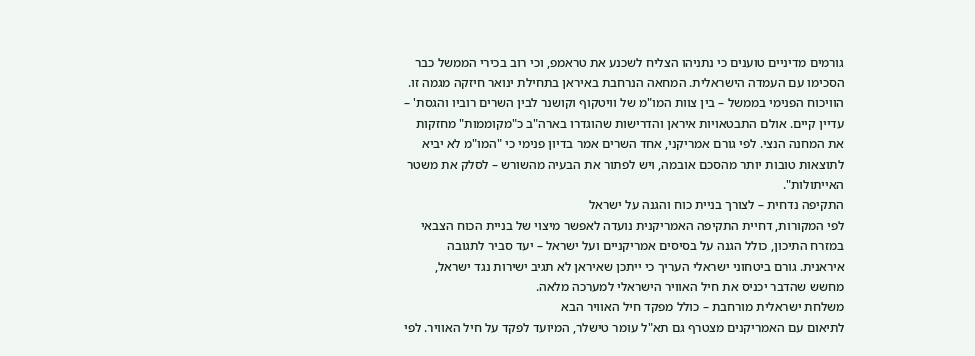גורמים מדיניים טוענים כי נתניהו הצליח לשכנע את טראמפ, וכי רוב בכירי הממשל כבר הסכימו עם העמדה הישראלית. המחאה הנרחבת באיראן בתחילת ינואר חיזקה מגמה זו.
הוויכוח הפנימי בממשל – בין צוות המו"מ של וויטקוף וקושנר לבין השרים רוביו והגסת' – עדיין קיים. אולם התבטאויות איראן והדרישות שהוגדרו בארה"ב כ"מקוממות" מחזקות את המחנה הנצי. לפי גורם אמריקני, אחד השרים אמר בדיון פנימי כי "המו"מ לא יביא לתוצאות טובות יותר מהסכם אובמה, ויש לפתור את הבעיה מהשורש – לסלק את משטר האייתולות".
התקיפה נדחית – לצורך בניית כוח והגנה על ישראל
לפי המקורות, דחיית התקיפה האמריקנית נועדה לאפשר מיצוי של בניית הכוח הצבאי במזרח התיכון, כולל הגנה על בסיסים אמריקניים ועל ישראל – יעד סביר לתגובה איראנית. גורם ביטחוני ישראלי העריך כי ייתכן שאיראן לא תגיב ישירות נגד ישראל, מחשש שהדבר יכניס את חיל האוויר הישראלי למערכה מלאה.
משלחת ישראלית מורחבת – כולל מפקד חיל האוויר הבא
לתיאום עם האמריקנים מצטרף גם תא"ל עומר טישלר, המיועד לפקד על חיל האוויר. לפי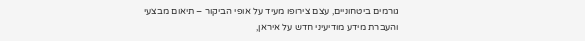גורמים ביטחוניים, עצם צירופו מעיד על אופי הביקור – תיאום מבצעי והעברת מידע מודיעיני חדש על איראן,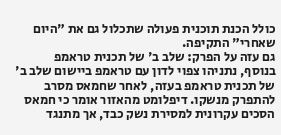כולל הכנת תוכנית פעולה שתכלול גם את "היום שאחרי" התקיפה.
גם עזה על הפרק: שלב ב' של תכנית טראמפ
בנוסף, נתניהו צפוי לדון עם טראמפ ביישום שלב ב' של תכנית טראמפ בעזה, לאחר שחמאס מסרב להתפרק מנשקו. דיפלומט מהאזור אומר כי חמאס הסכים עקרונית למסירת נשק כבד, אך מתנגד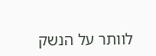לוותר על הנשק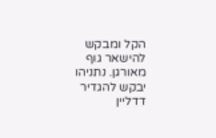הקל ומבקש להישאר גוף מאורגן. נתניהו יבקש להגדיר דדליין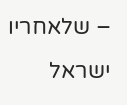– שלאחריו ישראל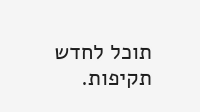תוכל לחדש תקיפות.